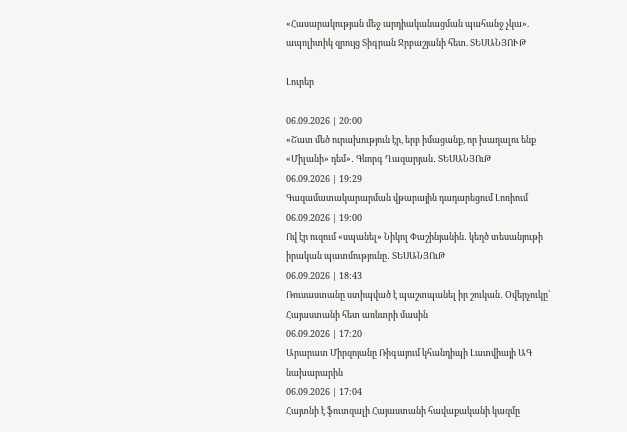«Հասարակության մեջ արդիականացման պահանջ չկա». ապոլիտիկ զրույց Տիգրան Ջրբաշյանի հետ. ՏԵՍԱՆՅՈՒԹ

Լուրեր

06.09.2026 | 20:00
«Շատ մեծ ուրախություն էր, երբ իմացանք, որ խաղալու ենք «Միլանի» դեմ»․ Գևորգ Ղազարյան․ ՏԵՍԱՆՅՈւԹ
06.09.2026 | 19:29
Գազամատակարարման վթարային դադարեցում Լոռիում
06.09.2026 | 19:00
Ով էր ուզում «սպանել» Նիկոլ Փաշինյանին․ կեղծ տեսանյութի իրական պատմությունը․ ՏԵՍԱՆՅՈւԹ
06.09.2026 | 18:43
Ռուսաստանը ստիպված է պաշտպանել իր շուկան․ Օվերչուկը՝ Հայաստանի հետ առևտրի մասին
06.09.2026 | 17:20
Արարատ Միրզոյանը Ռիգայում կհանդիպի Լատվիայի ԱԳ նախարարին
06.09.2026 | 17:04
Հայտնի է ֆուտզալի Հայաստանի հավաքականի կազմը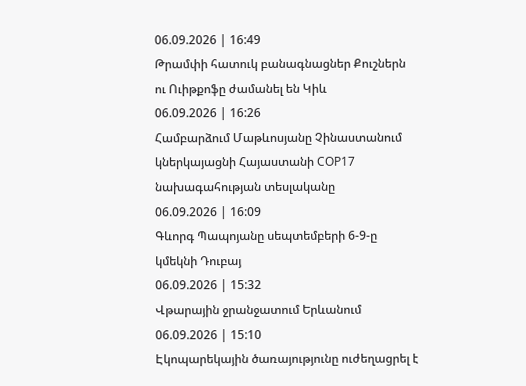06.09.2026 | 16:49
Թրամփի հատուկ բանագնացներ Քուշներն ու Ուիթքոֆը ժամանել են Կիև
06.09.2026 | 16:26
Համբարձում Մաթևոսյանը Չինաստանում կներկայացնի Հայաստանի COP17 նախագահության տեսլականը
06.09.2026 | 16:09
Գևորգ Պապոյանը սեպտեմբերի 6-9-ը կմեկնի Դուբայ
06.09.2026 | 15:32
Վթարային ջրանջատում Երևանում
06.09.2026 | 15:10
Էկոպարեկային ծառայությունը ուժեղացրել է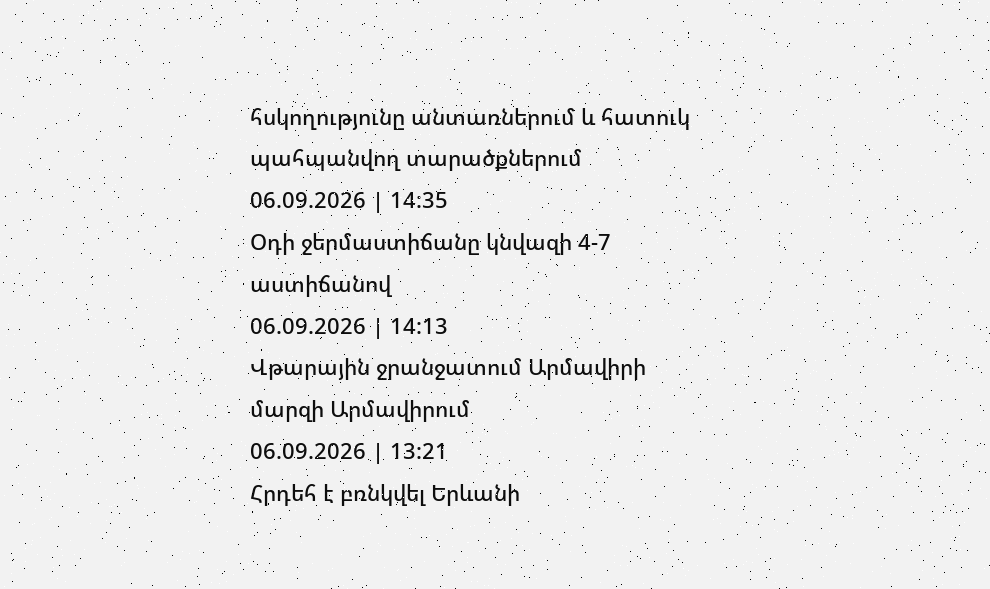հսկողությունը անտառներում և հատուկ պահպանվող տարածքներում
06.09.2026 | 14:35
Օդի ջերմաստիճանը կնվազի 4-7 աստիճանով
06.09.2026 | 14:13
Վթարային ջրանջատում Արմավիրի մարզի Արմավիրում
06.09.2026 | 13:21
Հրդեհ է բռնկվել Երևանի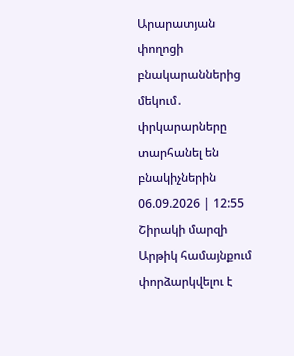Արարատյան փողոցի բնակարաններից մեկում․ փրկարարները տարհանել են բնակիչներին
06.09.2026 | 12:55
Շիրակի մարզի Արթիկ համայնքում փորձարկվելու է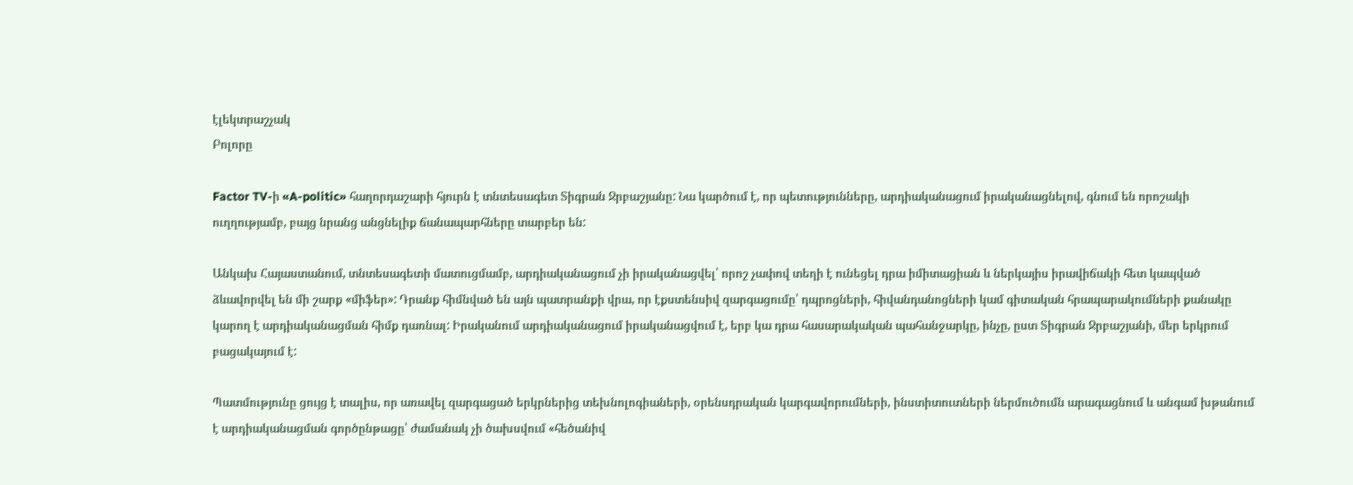էլեկտրաշչակ
Բոլորը

Factor TV-ի «A-politic» հաղորդաշարի հյուրն է տնտեսագետ Տիգրան Ջրբաշյանը: Նա կարծում է, որ պետությունները, արդիականացում իրականացնելով, գնում են որոշակի ուղղությամբ, բայց նրանց անցնելիք ճանապարհները տարբեր են:

Անկախ Հայաստանում, տնտեսագետի մատուցմամբ, արդիականացում չի իրականացվել՝ որոշ չափով տեղի է ունեցել դրա իմիտացիան և ներկայիս իրավիճակի հետ կապված ձևավորվել են մի շարք «միֆեր»: Դրանք հիմնված են այն պատրանքի վրա, որ էքստենսիվ զարգացումը՝ դպրոցների, հիվանդանոցների կամ գիտական հրապարակումների քանակը կարող է արդիականացման հիմք դառնալ: Իրականում արդիականացում իրականացվում է, երբ կա դրա հասարակական պահանջարկը, ինչը, ըստ Տիգրան Ջրբաշյանի, մեր երկրում բացակայում է:

Պատմությունը ցույց է տալիս, որ առավել զարգացած երկրներից տեխնոլոգիաների, օրենսդրական կարգավորումների, ինստիտուտների ներմուծումն արագացնում և անգամ խթանում է արդիականացման գործընթացը՝ ժամանակ չի ծախսվում «հեծանիվ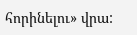հորինելու» վրա: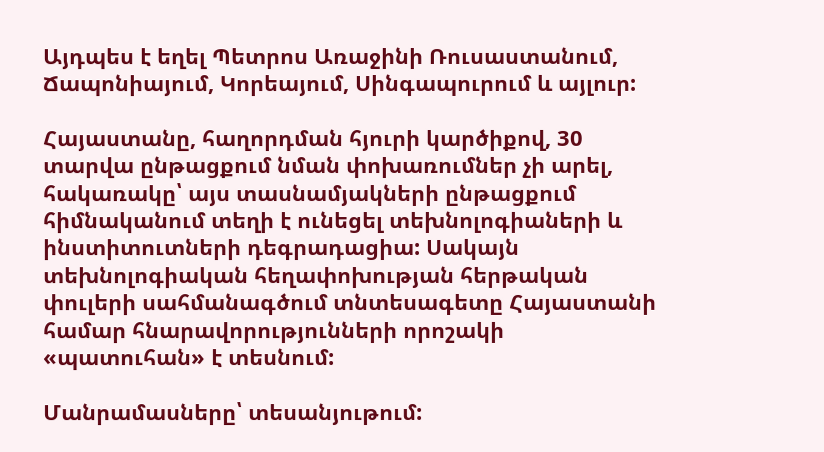Այդպես է եղել Պետրոս Առաջինի Ռուսաստանում, Ճապոնիայում, Կորեայում, Սինգապուրում և այլուր:

Հայաստանը, հաղորդման հյուրի կարծիքով, 30 տարվա ընթացքում նման փոխառումներ չի արել, հակառակը՝ այս տասնամյակների ընթացքում հիմնականում տեղի է ունեցել տեխնոլոգիաների և ինստիտուտների դեգրադացիա: Սակայն տեխնոլոգիական հեղափոխության հերթական փուլերի սահմանագծում տնտեսագետը Հայաստանի համար հնարավորությունների որոշակի «պատուհան» է տեսնում:

Մանրամասները՝ տեսանյութում: